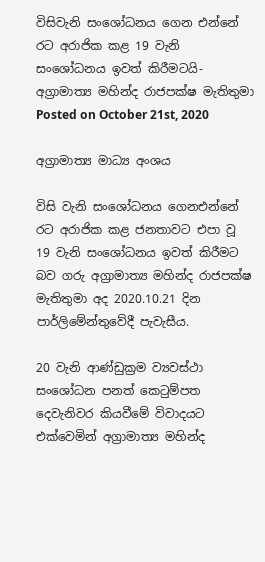විසිවැනි සංශෝධනය ගෙන එන්නේ රට අරාජික කළ 19 වැනි සංශෝධනය ඉවත් කිරීමටයි- අග්‍රාමාත්‍ය මහින්ද රාජපක්ෂ මැතිතුමා
Posted on October 21st, 2020

අග්‍රාමාත්‍ය මාධ්‍ය අංශය

විසි වැනි සංශෝධනය ගෙනඑන්නේ රට අරාජික කළ ජනතාවට එපා වූ 19 වැනි සංශෝධනය ඉවත් කිරීමට බව ගරු අග්‍රාමාත්‍ය මහින්ද රාජපක්ෂ මැතිතුමා අද 2020.10.21 දින පාර්ලිමේන්තුවේදී පැවැසීය.

20 වැනි ආණ්ඩුක්‍රම ව්‍යවස්ථා සංශෝධන පනත් කෙටුම්පත දෙවැනිවර කියවීමේ විවාදයට එක්වෙමින් අග්‍රාමාත්‍ය මහින්ද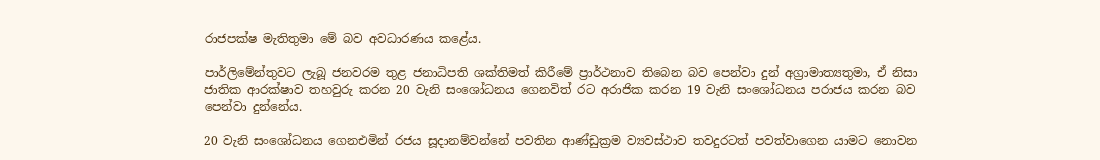රාජපක්ෂ මැතිතුමා මේ බව අවධාරණය කළේය.

පාර්ලිමේන්තුවට ලැබූ ජනවරම තුළ ජනාධිපති ශක්තිමත් කිරීමේ ප්‍රාර්ථනාව තිබෙන බව පෙන්වා දුන් අග්‍රාමාත්‍යතුමා, ඒ නිසා ජාතික ආරක්ෂාව තහවුරු කරන 20 වැනි සංශෝධනය ගෙනවිත් රට අරාජික කරන 19 වැනි සංශෝධනය පරාජය කරන බව පෙන්වා දුන්නේය.

20 වැනි සංශෝධනය ගෙනඑමින් රජය සූදානම්වන්නේ පවතින ආණ්ඩුක්‍රම ව්‍යවස්ථාව තවදුරටත් පවත්වාගෙන යාමට නොවන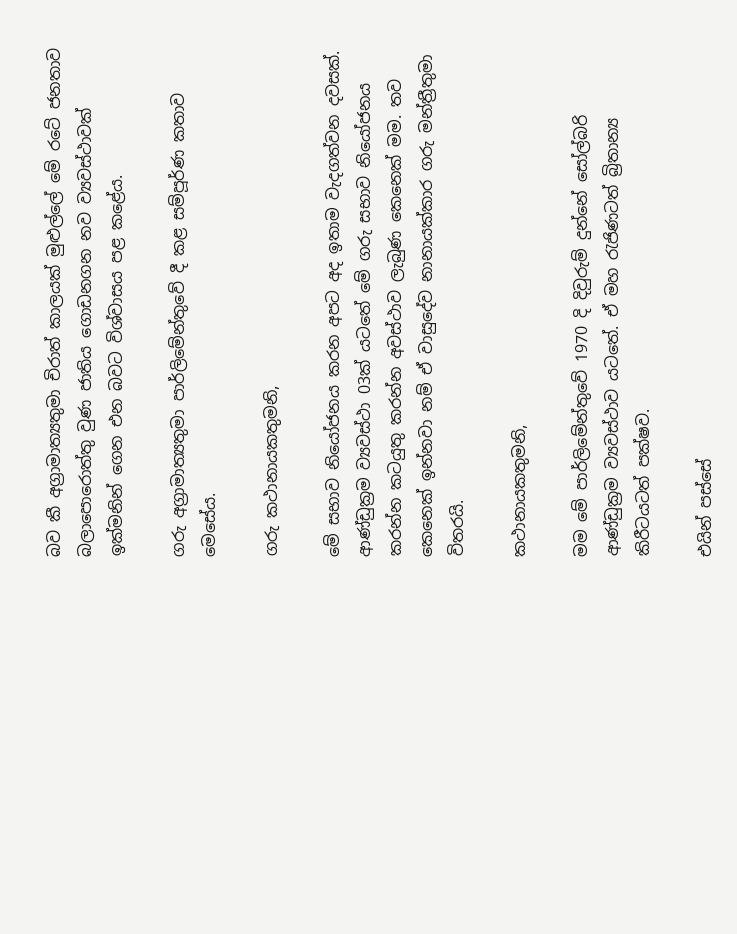බව කී අග්‍රාමාත්‍යතුමා චිරාත් කාලයක් මුළුල්ලේ මේ රටේ ජනතාව බලාපොරොත්තු වුණ ජාතිය ගොඩනගන නව ව්‍යවස්ථාවක් ඉක්මනින් ගෙන එන බවට විශ්වාසය පළ කළේය.

ගරු අග්‍රාමාත්‍යතුමා පාර්ලිමේන්තුවේ දී කළ සම්පූර්ණ කතාව මෙසේය.

ගරු කථානායකතුමනි,

මේ සභාව නියෝජනය කරන අපට අද ඉතාම වැදගත්වන දවසක්. ආණ්ඩුක්‍රම ව්‍යවස්ථා 03ක් යටතේ ‍‍මේ ගරු සභාව නියෝජනය කරන්න කටයුතු කරන්න අවස්ථාව ලැබුණ කෙනෙක් මම. තව කෙනෙක් ඉන්නවා නම් ඒ වාසුදේව නානායක්කාර ගරු මන්ත්‍රීතුමා විතරයි.

කථානායකතුමනි,

මම මේ පාර්ලිමේන්තුවේ 1970 දි දිවුරුම් දුන්නේ සෝල්බරි ආණ්ඩුක්‍රම ව්‍යවස්ථාව යටතේ. ඒ මහ රැජිණටත් බ්‍රිතාන්‍ය කිරීටයටත් පක්ෂව.

එයින් පස්සේ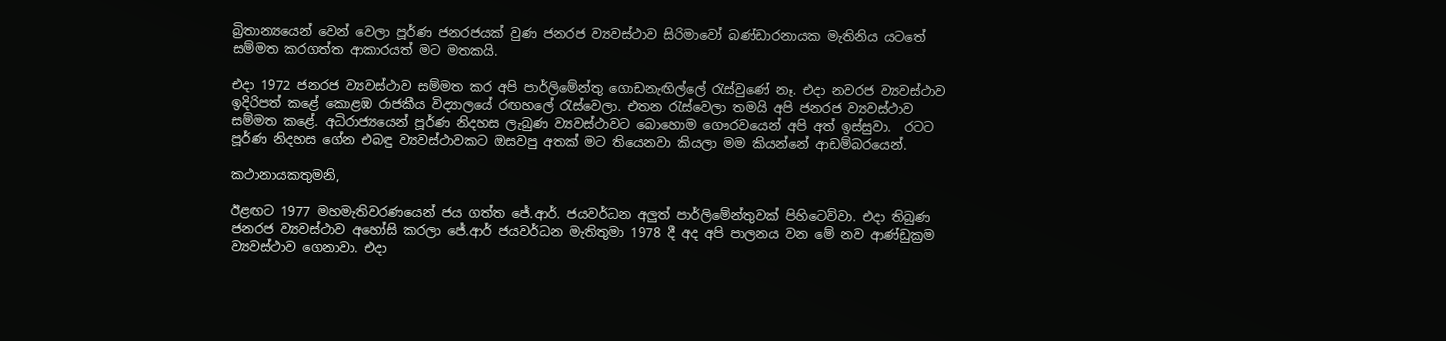බ්‍රිතාන්‍යයෙන් වෙන් වෙලා පූර්ණ ජනරජයක් වුණ ජනරජ ව්‍යවස්ථාව සිරිමාවෝ බණ්ඩාරනායක මැතිනිය යටතේ සම්මත කරගත්ත ආකාරයත් මට මතකයි.

එදා 1972 ජනරජ ව්‍යවස්ථාව සම්මත කර අපි පාර්ලිමේන්තු ගොඩනැඟිල්ලේ රැස්වුණේ නෑ. එදා නවරජ ව්‍යවස්ථාව ඉදිරිපත් කළේ කොළඹ රාජකීය විද්‍යාලයේ රඟහලේ රැස්වෙලා. එතන රැස්වෙලා තමයි අපි ජනරජ ව්‍යවස්ථාව සම්මත කළේ. අධිරාජ්‍යයෙන් පූර්ණ නිදහස ලැබුණ ව්‍යවස්ථාවට බොහොම ගෞරවයෙන් අපි අත් ඉස්සුවා.  රටට පූර්ණ නිදහස ගේන එබඳු ව්‍යවස්ථාවකට ඔසවපු අතක් මට තියෙනවා කියලා මම කියන්නේ ආඩම්බරයෙන්.

කථානායකතුමනි,

ඊළඟට 1977 මහමැතිවරණයෙන් ජය ගත්ත ජේ.ආර්. ජයවර්ධන අලුත් පාර්ලිමේන්තුවක් පිහිටෙව්වා. එදා තිබුණ ජනරජ ව්‍යවස්ථාව අහෝසි කරලා ජේ.ආර් ජයවර්ධන මැතිතුමා 1978 දී අද අපි පාලනය වන මේ නව ආණ්ඩුක්‍රම ව්‍යවස්ථාව ගෙනාවා. එදා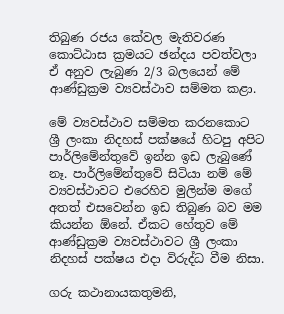තිබුණ රජය කේවල මැතිවරණ කොට්ඨාස ක්‍රමයට ඡන්දය පවත්වලා ඒ අනුව ලැබුණ 2/3 බලයෙන් මේ ආණ්ඩුක්‍රම ව්‍යවස්ථාව සම්මත කළා.

මේ ව්‍යවස්ථාව සම්මත කරනකොට ශ්‍රී ලංකා නිදහස් පක්ෂයේ හිටපු අපිට පාර්ලිමේන්තුවේ ඉන්න ඉඩ ලැබුණේ නෑ. පාර්ලිමේන්තුවේ සිටියා නම් මේ ව්‍යවස්ථාවට එරෙහිව මුලින්ම මගේ අතත් එසවෙන්න ඉඩ තිබුණ බව මම කියන්න ඕනේ. ඒකට හේතුව මේ ආණ්ඩුක්‍රම ව්‍යවස්ථාවට ශ්‍රී ලංකා නිදහස් පක්ෂය එදා විරුද්ධ වීම නිසා.

ගරු කථානායකතුමනි,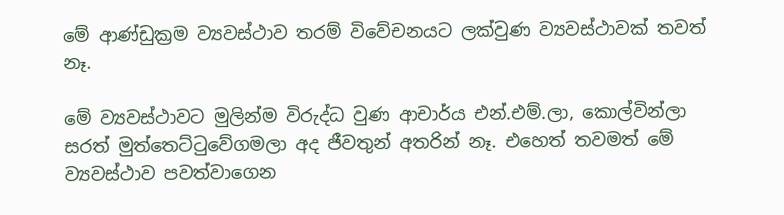මේ ආණ්ඩුක්‍රම ව්‍යවස්ථාව තරම් විවේචනයට ලක්වුණ ව්‍යවස්ථාවක් තවත් නෑ.

මේ ව්‍යවස්ථාවට මුලින්ම විරුද්ධ වුණ ආචාර්ය එන්.එම්.ලා, කොල්වින්ලා සරත් මුත්තෙට්ටුවේගමලා අද ජීවතුන් අතරින් නෑ. එහෙත් තවමත් මේ ව්‍යවස්ථාව පවත්වාගෙන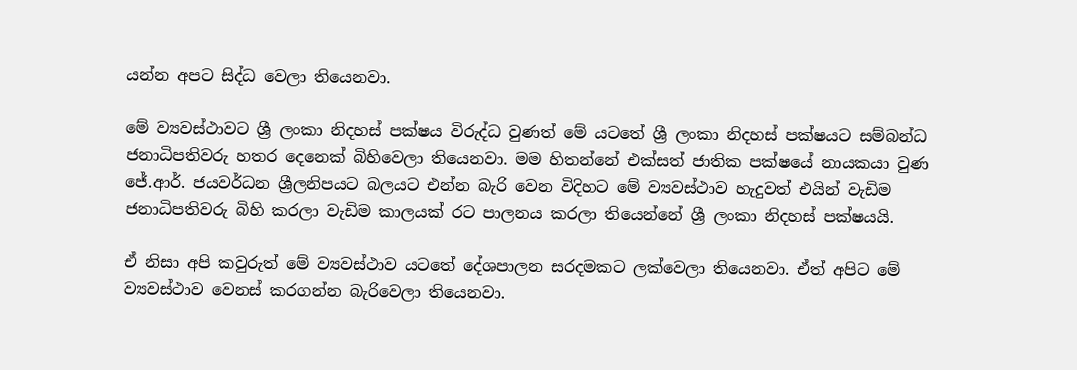යන්න අපට සිද්ධ වෙලා තියෙනවා.

මේ ව්‍යවස්ථාවට ශ්‍රී ලංකා නිදහස් පක්ෂය විරුද්ධ වුණත් මේ යටතේ ශ්‍රී ලංකා නිදහස් පක්ෂයට සම්බන්ධ ජනාධිපතිවරු හතර දෙනෙක් බිහිවෙලා තියෙනවා. මම හිතන්නේ එක්සත් ජාතික පක්ෂයේ නායකයා වුණ ජේ.ආර්. ජයවර්ධන ශ්‍රීලනිපයට බලයට එන්න බැරි වෙන විදිහට මේ ව්‍යවස්ථාව හැදුවත් එයින් වැඩිම ජනාධිපතිවරු බිහි කරලා වැඩිම කාලයක් රට පාලනය කරලා තියෙන්නේ ශ්‍රී ලංකා නිදහස් පක්ෂයයි.

ඒ නිසා අපි කවුරුත් මේ ව්‍යවස්ථාව යටතේ දේශපාලන සරදමකට ලක්වෙලා තියෙනවා. ඒත් අපිට මේ ව්‍යවස්ථාව වෙනස් කරගන්න බැරිවෙලා තියෙනවා.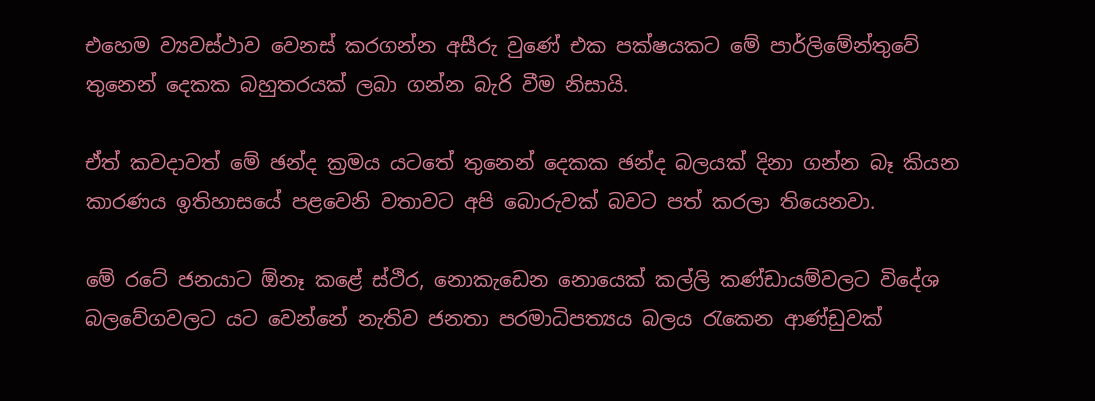එහෙම ව්‍යවස්ථාව වෙනස් කරගන්න අසීරු වුණේ එක පක්ෂයකට මේ පාර්ලිමේන්තුවේ තුනෙන් දෙකක බහුතරයක් ලබා ගන්න බැරි වීම නිසායි.

ඒත් කවදාවත් මේ ඡන්ද ක්‍රමය යටතේ තුනෙන් දෙකක ඡන්ද බලයක් දිනා ගන්න බෑ කියන කාරණය ඉතිහාසයේ පළවෙනි වතාවට අපි බොරුවක් බවට පත් කරලා තියෙනවා.

මේ රටේ ජනයාට ඕනෑ කළේ ස්ථිර, නොකැඩෙන නොයෙක් කල්ලි කණ්ඩායම්වලට විදේශ බලවේගවලට යට වෙන්නේ නැතිව ජනතා පරමාධිපත්‍යය බලය රැකෙන ආණ්ඩුවක්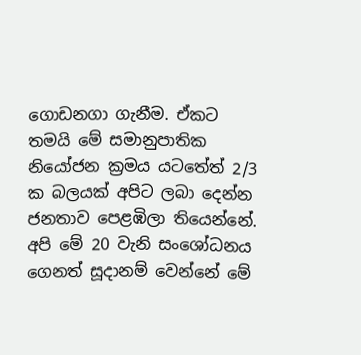ගොඩනගා ගැනීම. ඒකට තමයි මේ සමානුපාතික නියෝජන ක්‍රමය යටතේත් 2/3 ක බලයක් අපිට ලබා දෙන්න ජනතාව පෙළඹිලා තියෙන්නේ. අපි මේ 20 වැනි සංශෝධනය ගෙනත් සූදානම් වෙන්නේ මේ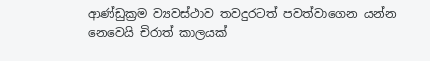ආණ්ඩුක්‍රම ව්‍යවස්ථාව තවදුරටත් පවත්වාගෙන යන්න නෙවෙයි චිරාත් කාලයක්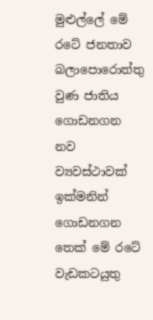මුළුල්ලේ මේ රටේ ජනතාව බලාපොරොත්තු වුණ ජාතිය ගොඩනගන නව ව්‍යවස්ථාවක් ඉක්මනින් ගොඩනගන තෙක් මේ රටේ වැඩකටයුතු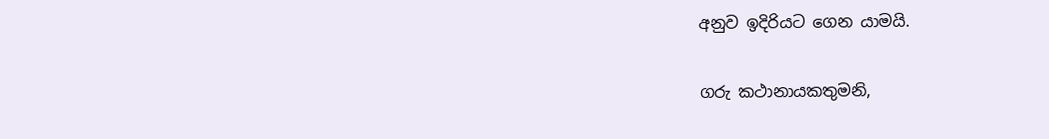අනුව ඉදිරියට ගෙන යාමයි.

ගරු කථානායකතුමනි,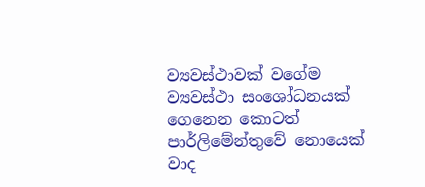ව්‍යවස්ථාවක් වගේම ව්‍යවස්ථා සංශෝධනයක් ගෙනෙන කොටත් පාර්ලිමේන්තුවේ නොයෙක් වාද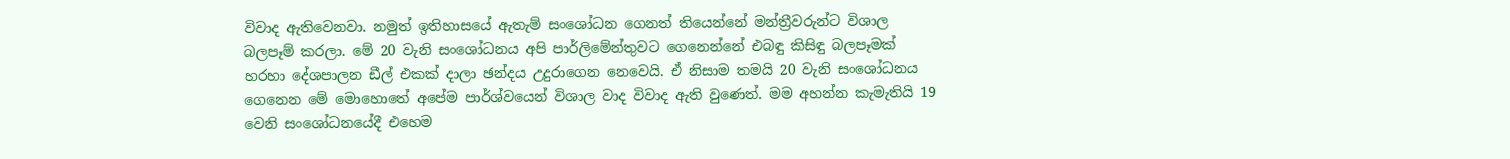විවාද ඇතිවෙනවා. නමුත් ඉතිහාසයේ ඇතැම් සංශෝධන ගෙනත් තියෙන්නේ මන්ත්‍රීවරුන්ට විශාල බලපෑම් කරලා. මේ 20 වැනි සංශෝධනය අපි පාර්ලිමේන්තුවට ගෙනෙන්නේ එබඳු කිසිඳු බලපෑමක් හරහා දේශපාලන ඩීල් එකක් දාලා ඡන්දය උදුරාගෙන නෙවෙයි. ඒ නිසාම තමයි 20 වැනි සංශෝධනය ගෙනෙන මේ මොහොතේ අපේම පාර්ශ්වයෙන් විශාල වාද විවාද ඇති වුණෙත්. මම අහන්න කැමැතියි 19 වෙනි සංශෝධනයේදී එහෙම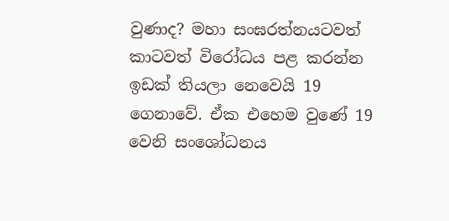වුණාද? මහා සංඝරත්නයටවත් කාටවත් විරෝධය පළ කරන්න ඉඩක් තියලා නෙවෙයි 19 ගෙනාවේ. ඒක එහෙම වුණේ 19 වෙනි සංශෝධනය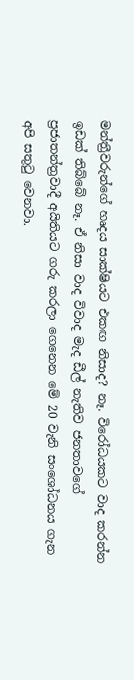මන්ත්‍රීවරුන්ගේ හෘදය සාක්ෂියට එකඟ නිසාද? නෑ. විරෝධයකට වාද කරන්න ඉඩක් තිබ්බේ නෑ. ඒ නිසා වාද විවාද මැද ඩීල් නැතිව ජනතාවගේ ප්‍රජාතන්ත්‍රවාදී අයිතියට ගරු කරලා ගෙනෙන මේ 20 වැනි සංශෝධනය ගැන අපි සතුටු වෙනවා.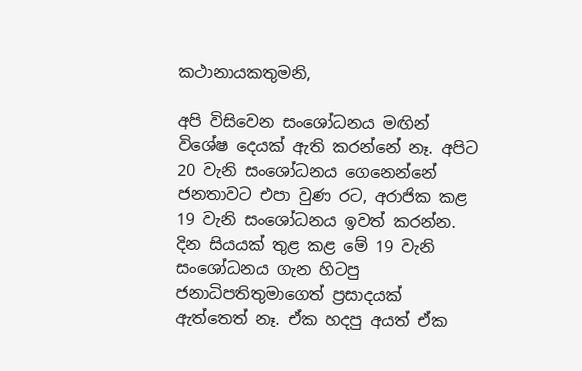කථානායකතුමනි,

අපි විසිවෙන සංශෝධනය මඟින් විශේෂ දෙයක් ඇති කරන්නේ නෑ. අපිට 20 වැනි සංශෝධනය ගෙනෙන්නේ ජනතාවට එපා වුණ රට, අරාජික කළ 19 වැනි සංශෝධනය ඉවත් කරන්න. දින සියයක් තුළ කළ මේ 19 වැනි සංශෝධනය ගැන හිටපු ජනාධිපතිතුමාගෙත් ප්‍රසාදයක් ඇත්තෙත් නෑ. ඒක හදපු අයත් ඒක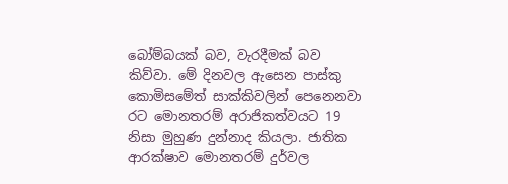බෝම්බයක් බව, වැරදීමක් බව කිව්වා. මේ දිනවල ඇසෙන පාස්කු කොමිසමේත් සාක්කිවලින් පෙනෙනවා රට මොනතරම් අරාජිකත්වයට 19 නිසා මුහුණ දුන්නාද කියලා. ජාතික ආරක්ෂාව මොනතරම් දුර්වල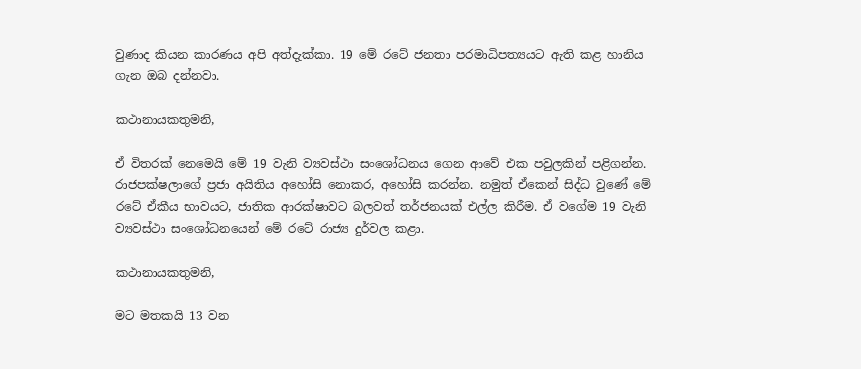වුණාද කියන කාරණය අපි අත්දැක්කා. 19 මේ රටේ ජනතා පරමාධිපත්‍යයට ඇති කළ හානිය ගැන ඔබ දන්නවා.

කථානායකතුමනි,

ඒ විතරක් නෙමෙයි මේ 19 වැනි ව්‍යවස්ථා සංශෝධනය ගෙන ආවේ එක පවුලකින් පළිගන්න. රාජපක්ෂලාගේ ප්‍රජා අයිතිය අහෝසි නොකර, අහෝසි කරන්න. නමුත් ඒකෙන් සිද්ධ වුණේ මේ  රටේ ඒකීය භාව‍යට, ජාතික ආරක්ෂාවට බලවත් තර්ජනයක් එල්ල කිරීම. ඒ වගේම 19 වැනි ව්‍යවස්ථා සංශෝධනයෙන් මේ රටේ රාජ්‍ය දුර්වල කළා.

කථානායකතුමනි,

මට මතකයි 13 වන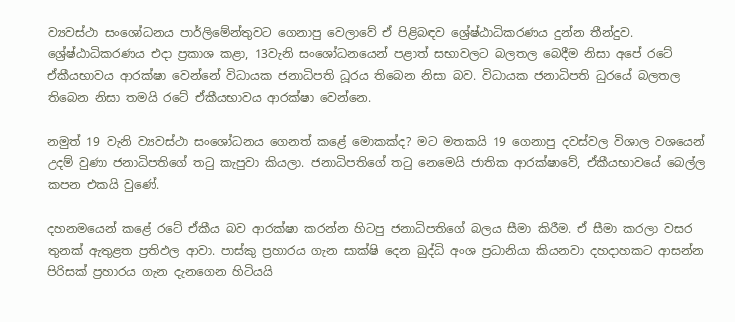ව්‍යවස්ථා සංශෝධනය පාර්ලිමේන්තුවට ගෙනාපු වෙලාවේ ඒ පිළිබඳව ශ්‍රේෂ්ඨාධිකරණය දුන්න තීන්දුව. ශ්‍රේෂ්ඨාධිකරණය එදා ප්‍රකාශ කළා, 13වැනි සංශෝධනයෙන් පළාත් සභාවලට බලතල බෙදීම නිසා අපේ රටේ ඒකීයභාවය ආරක්ෂා වෙන්නේ විධායක ජනාධිපති ධූරය තිබෙන නිසා බව. විධායක ජනාධිපති ධුරයේ බලතල තිබෙන නිසා තමයි රටේ ඒකීයභාවය ආරක්ෂා වෙන්නෙ.

නමුත් 19 වැනි ව්‍යවස්ථා සංශෝධනය ගෙනත් කළේ මොකක්ද? මට මතකයි 19 ගෙනාපු දවස්වල විශාල වශයෙන් උදම් වුණා ජනාධිපතිගේ තටු කැපුවා කියලා. ජනාධිපතිගේ තටු නෙමෙයි ජාතික ආරක්ෂාවේ, ඒකීයභාවයේ බෙල්ල කපන එකයි වුණේ.

දහනමයෙන් කළේ රටේ ඒකීය බව ආරක්ෂා කරන්න හිටපු ජනාධිපතිගේ බලය සීමා කිරීම. ඒ සීමා කරලා වසර තුනක් ඇතුළත ප්‍රතිඵල ආවා. පාස්කු ප්‍රහාරය ගැන සාක්ෂි දෙන බුද්ධි අංශ ප්‍රධානියා කියනවා දහදාහකට ආසන්න පිරිසක් ප්‍රහාරය ගැන දැනගෙන හිටියයි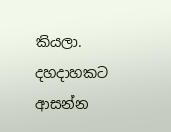කියලා. දහදාහකට ආසන්න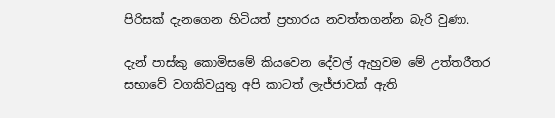පිරිසක් දැනගෙන හිටියත් ප්‍රහාරය නවත්තගන්න බැරි වුණා.

දැන් පාස්කු කොමිසමේ කියවෙන දේවල් ඇහුවම මේ උත්තරීතර සභාවේ වගකිවයුතු අපි කාටත් ලැජ්ජාවක් ඇති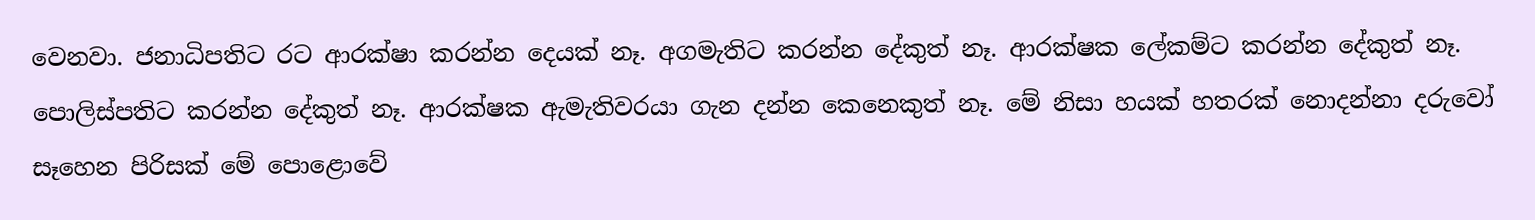වෙනවා. ජනාධිපතිට රට ආරක්ෂා කරන්න දෙයක් නෑ. අගමැතිට කරන්න දේකුත් නෑ. ආරක්ෂක ලේකම්ට කරන්න දේකුත් නෑ. පොලිස්පතිට කරන්න දේකුත් නෑ. ආරක්ෂක ඇමැතිවරයා ගැන දන්න කෙනෙකුත් නෑ. මේ නිසා හයක් හතරක් නොදන්නා දරුවෝ සෑහෙන පිරිසක් මේ පොළොවේ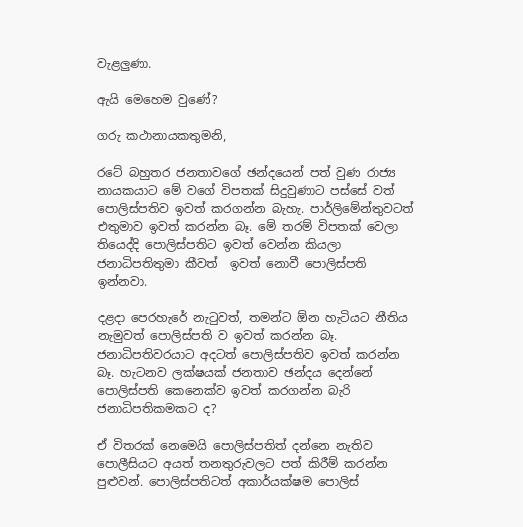වැළලුණා.

ඇයි මෙහෙම වුණේ?

ගරු කථානායකතුමනි,

රටේ බහුතර ජනතාවගේ ඡන්දයෙන් පත් වුණ රාජ්‍ය නායකයාට මේ වගේ විපතක් සිදුවුණාට පස්සේ වත් පොලිස්පතිව ඉවත් කරගන්න බැහැ. පාර්ලිමේන්තුවටත් එතුමාව ඉවත් කරන්න බෑ. මේ තරම් විපතක් වෙලා තියෙද්දි පොලිස්පතිට ඉවත් වෙන්න කියලා ජනාධිපතිතුමා කීවත්  ඉවත් නොවී පොලිස්පති ඉන්නවා.

දළදා පෙරහැරේ නැටුවත්, තමන්ට ඕන හැටියට නීතිය නැමුවත් පොලිස්පති ව ඉවත් කරන්න බෑ. ජනාධිපතිවරයාට අදටත් පොලිස්පතිව ඉවත් කරන්න බෑ. හැටනව ලක්ෂයක් ජනතාව ඡන්දය දෙන්නේ පොලිස්පති කෙනෙක්ව ඉවත් කරගන්න බැරි ජනාධිපතිකමකට ද?

ඒ විතරක් නෙමෙයි පොලිස්පතිත් දන්නෙ නැතිව පොලීසියට අයත් තනතුරුවලට පත් කිරීම් කරන්න පුළුවන්. පොලිස්පතිටත් අකාර්යක්ෂම පොලිස්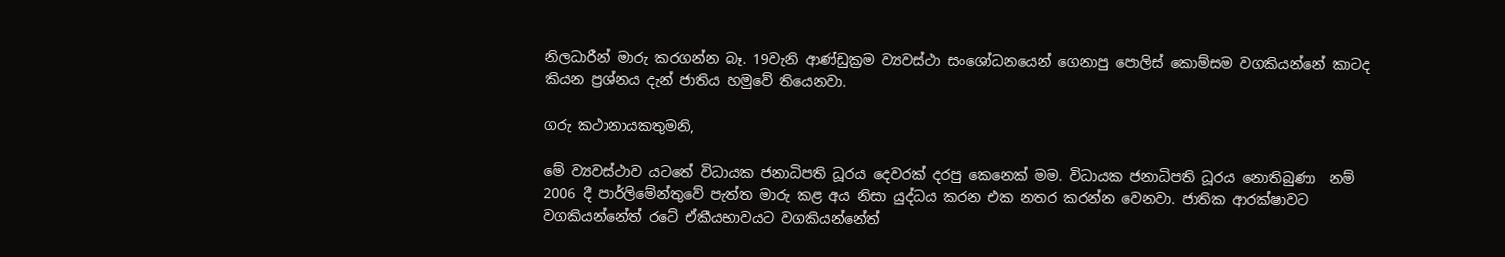නිලධාරීන් මාරු කරගන්න බෑ. 19වැනි ආණ්ඩුක්‍රම ව්‍යවස්ථා සංශෝධනයෙන් ගෙනාපු පොලිස් කොම්සම වගකියන්නේ කාටද කියන ප්‍රශ්නය දැන් ජාතිය හමුවේ තියෙනවා.

ගරු කථානායකතුමනි,

මේ ව්‍යවස්ථාව යටතේ විධායක ජනාධිපති ධූරය දෙවරක් දරපු කෙනෙක් මම. විධායක ජනාධිපති ධූරය නොතිබුණා  නම් 2006 දී පාර්ලිමේන්තුවේ පැත්ත මාරු කළ අය නිසා යුද්ධය කරන එක නතර කරන්න වෙනවා. ජාතික ආරක්ෂාවට වගකියන්නේත් රටේ ඒකීයභාවයට වගකියන්නේත්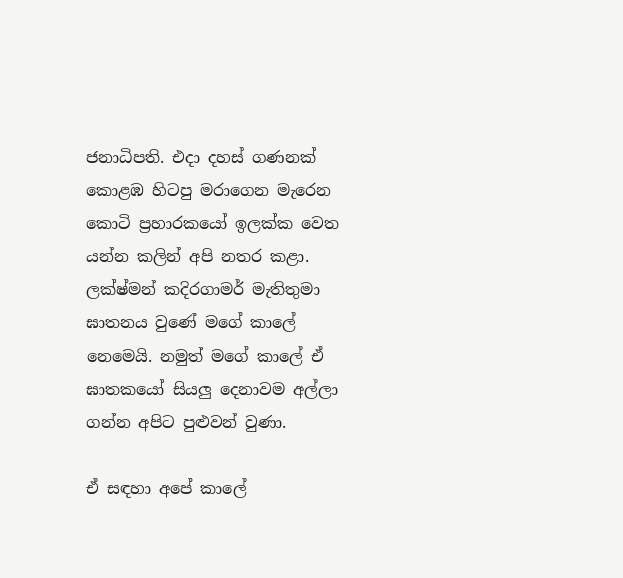ජනාධිපති. එදා දහස් ගණනක් කොළඹ හිටපු මරාගෙන මැරෙන කොටි ප්‍රහාරකයෝ ඉලක්ක වෙත යන්න කලින් අපි නතර කළා. ලක්ෂ්මන් කදිරගාමර් මැතිතුමා ඝාතනය වුණේ මගේ කාලේ නෙමෙයි. නමුත් මගේ කාලේ ඒ ඝාතකයෝ සියලු දෙනාවම අල්ලා ගන්න අපිට පුළුවන් වුණා.

ඒ සඳහා අපේ කාලේ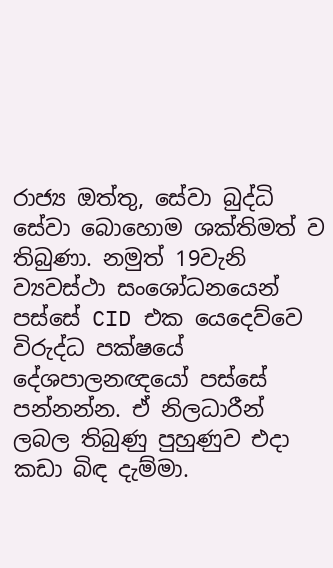රාජ්‍ය ඔත්තු, සේවා බුද්ධි සේවා බොහොම ශක්තිමත් ව තිබුණා. නමුත් 19වැනි ව්‍යවස්ථා සංශෝධනයෙන් පස්සේ CID එක යෙදෙව්වෙ විරුද්ධ පක්ෂයේ දේශපාලනඥයෝ පස්සේ පන්නන්න. ඒ නිලධාරීන් ලබල තිබුණු පුහුණුව එදා කඩා බිඳ දැම්මා.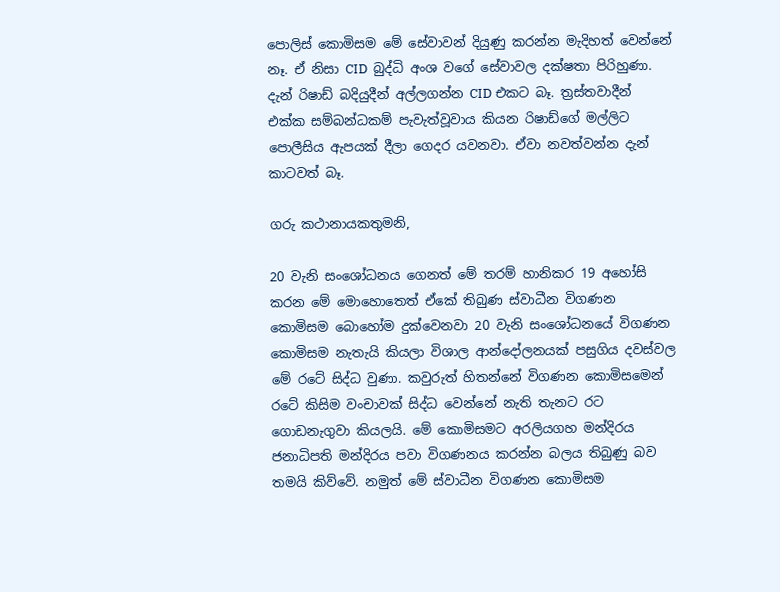පොලිස් කොමිසම මේ සේවාවන් දියුණු කරන්න මැදිහත් වෙන්නේ නෑ. ඒ නිසා CID  බුද්ධි අංශ වගේ සේවාවල දක්ෂතා පිරිහුණා. දැන් රිෂාඩ් බදියුදීන් අල්ලගන්න CID එකට බෑ. ත්‍රස්තවාදීන් එක්ක සම්බන්ධකම් පැවැත්වූවාය කියන රිෂාඩ්ගේ මල්ලිට පොලීසිය ඇපයක් දීලා ගෙදර යවනවා. ඒවා නවත්වන්න දැන් කාටවත් බෑ.

ගරු කථානායකතුමනි,

20 වැනි සංශෝධනය ගෙනත් මේ තරම් හානිකර 19 අහෝසි කරන මේ මොහොතෙත් ඒකේ තිබුණ ස්වාධීන විගණන කොමිසම බොහෝම දුක්වෙනවා 20 වැනි සංශෝධනයේ විගණන කොමිසම නැතැයි කියලා විශාල ආන්දෝලනයක් පසුගිය දවස්වල මේ රටේ සිද්ධ වුණා. කවුරුත් හිතන්නේ විගණන කොමිසමෙන් රටේ කිසිම වංචාවක් සිද්ධ වෙන්නේ නැති තැනට රට ගොඩනැගුවා කියලයි. මේ කොමිසමට අරලියගහ මන්දිරය ජනාධිපති මන්දිරය පවා විගණනය කරන්න බලය තිබුණු බව තමයි කිව්වේ. නමුත් මේ ස්වාධීන විගණන කොමිසම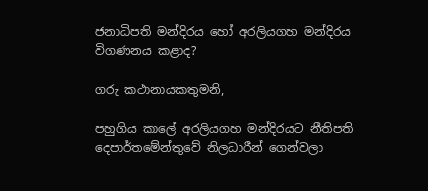ජනාධිපති මන්දිරය හෝ අරලියගහ මන්දිරය විගණනය කළාද?

ගරු කථානායකතුමනි,

පහුගිය කාලේ අරලියගහ මන්දිරයට නීතිපති දෙපාර්තමේන්තුවේ නිලධාරීන් ගෙන්වලා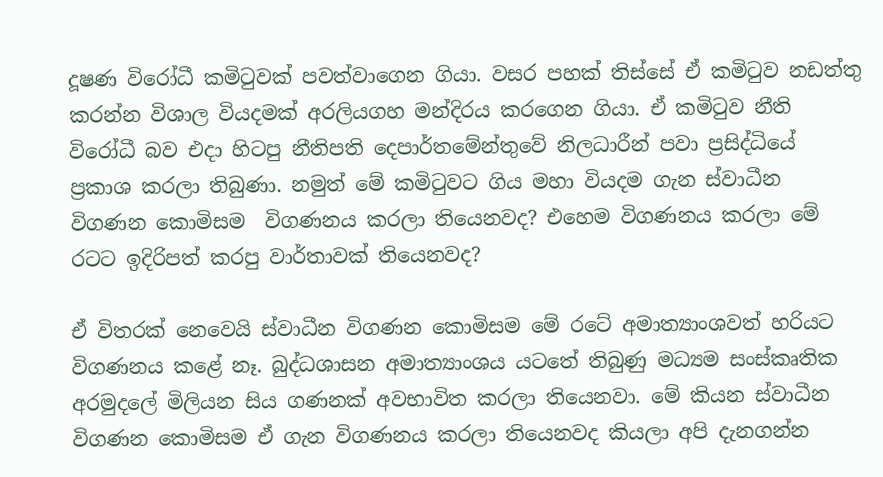දූෂණ විරෝධී කමිටුවක් පවත්වාගෙන ගියා. වසර පහක් තිස්සේ ඒ කමිටුව නඩත්තු කරන්න විශාල වියදමක් අරලියගහ මන්දිරය කරගෙන ගියා. ඒ කමිටුව නීති විරෝධී බව එදා හිටපු නීතිපති දෙපාර්තමේන්තුවේ නිලධාරීන් පවා ප්‍රසිද්ධියේ ප්‍රකාශ කරලා තිබුණා. නමුත් මේ කමිටුවට ගිය මහා වියදම ගැන ස්වාධීන විගණන කොමිසම  විගණනය කරලා තියෙනවද? එහෙම විගණනය කරලා මේ රටට ඉදිරිපත් කරපු වාර්තාවක් තියෙනවද?

ඒ විතරක් නෙවෙයි ස්වාධීන විගණන කොමිසම මේ රටේ අමාත්‍යාංශවත් හරියට විගණනය කළේ නෑ. බුද්ධශාසන අමාත්‍යාංශය යටතේ තිබුණු මධ්‍යම සංස්කෘතික අරමුදලේ මිලියන සිය ගණනක් අවභාවිත කරලා තියෙනවා. මේ කියන ස්වාධීන විගණන කොමිසම ඒ ගැන විගණනය කරලා තියෙනවද කියලා අපි දැනගන්න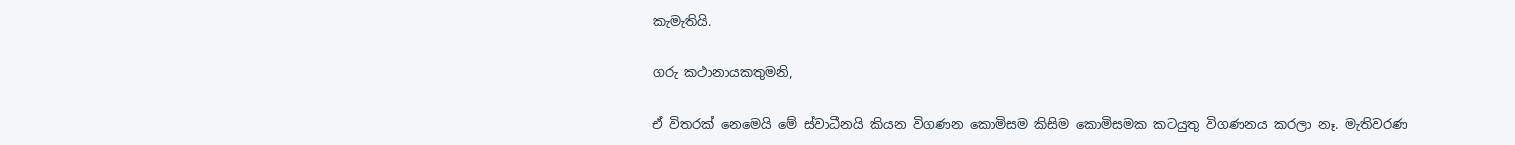කැමැතියි.

ගරු කථානායකතුමනි,

ඒ විතරක් නෙමෙයි මේ ස්වාධීනයි කියන විගණන කොමිසම කිසිම කොමිසමක කටයුතු විගණනය කරලා නෑ. මැතිවරණ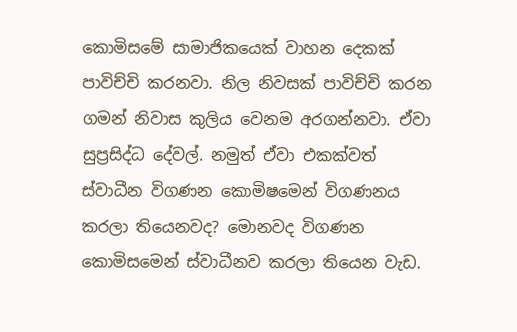කොමිසමේ සාමාජිකයෙක් වාහන දෙකක් පාවිච්චි කරනවා. නිල නිවසක් පාවිච්චි කරන ගමන් නිවාස කුලිය වෙනම අරගන්නවා. ඒවා සුප්‍රසිද්ධ දේවල්. නමුත් ඒවා එකක්වත් ස්වාධීන විගණන කොමිෂමෙන් විගණනය කරලා තියෙනවද? මොනවද විගණන කොමිසමෙන් ස්වාධීනව කරලා තියෙන වැඩ.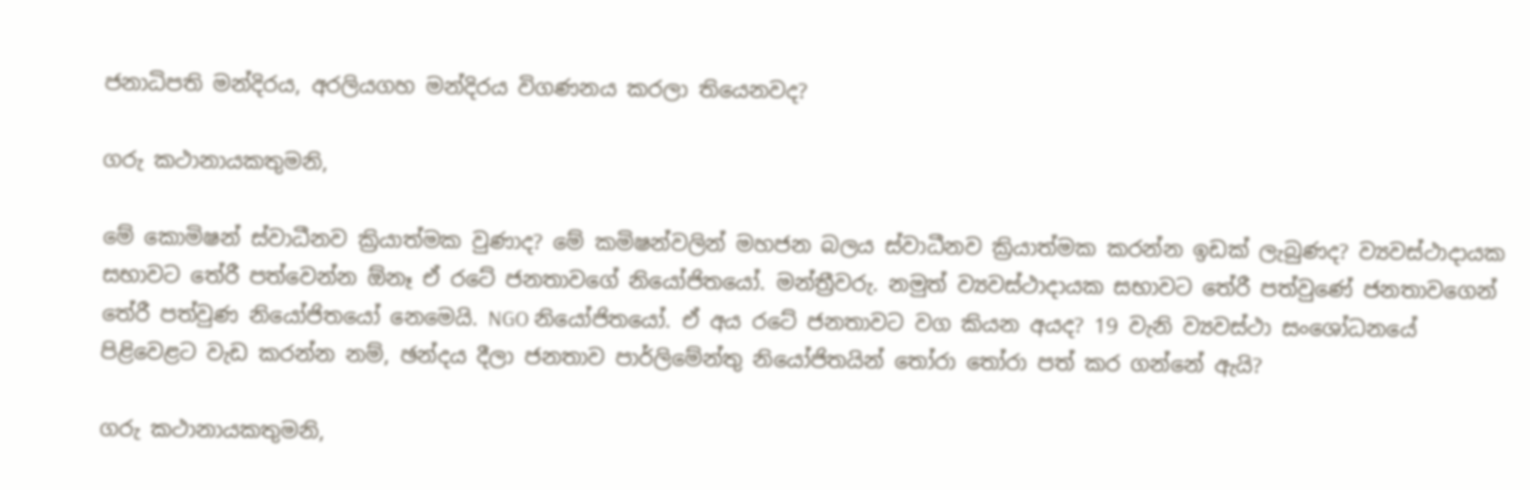ජනාධිපති මන්දිරය, අරලියගහ මන්දිරය විගණනය කරලා තියෙනවද?

ගරු කථානායකතුමනි,

මේ කොමිෂන් ස්වාධීනව ක්‍රියාත්මක වුණාද? මේ කමිෂන්වලින් මහජන බලය ස්වාධීනව ක්‍රියාත්මක කරන්න ඉඩක් ලැබුණද? ව්‍යවස්ථාදායක සභාවට තේරී පත්වෙන්න ඕනෑ ඒ රටේ ජනතාවගේ නියෝජිතයෝ. මන්ත්‍රීවරු. නමුත් ව්‍යවස්ථාදායක සභාවට තේරී පත්වුණේ ජනතාවගෙන් තේරී පත්වුණ නියෝජිතයෝ නෙමෙයි. NGO නියෝජිතයෝ. ඒ අය රටේ ජනතාවට වග කියන අයද? 19 වැනි ව්‍යවස්ථා සංශෝධනයේ  පිළිවෙළට වැඩ කරන්න නම්, ඡන්දය දීලා ජනතාව පාර්ලිමේන්තු නියෝජිතයින් තෝරා තෝරා පත් කර ගන්නේ ඇයි?

ගරු කථානායකතුමනි,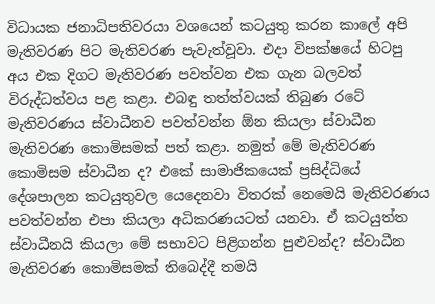විධායක ජනාධිපතිවරයා වශයෙන් කටයුතු කරන කාලේ අපි මැතිවරණ පිට මැතිවරණ පැවැත්වූවා. එදා විපක්ෂයේ හිටපු අය එක දිගට මැතිවරණ පවත්වන එක ගැන බලවත් විරුද්ධත්වය පළ කළා. එබඳු තත්ත්වයක් තිබුණ රටේ මැතිවරණය ස්වාධීනව පවත්වන්න ඕන කියලා ස්වාධීන මැතිවරණ කොමිසමක් පත් කළා. නමුත් මේ මැතිවරණ කොමිසම ස්වාධීන ද? එකේ සාමාජිකයෙක් ප්‍රසිද්ධියේ දේශපාලන කටයුතුවල යෙදෙනවා විතරක් නෙමෙයි මැතිවරණය පවත්වන්න එපා කියලා අධිකරණයටත් යනවා. ඒ කටයුත්ත ස්වාධීනයි කියලා මේ සභාවට පිළිගන්න පුළුවන්ද? ස්වාධීන මැතිවරණ කොමිසමක් තිබෙද්දී තමයි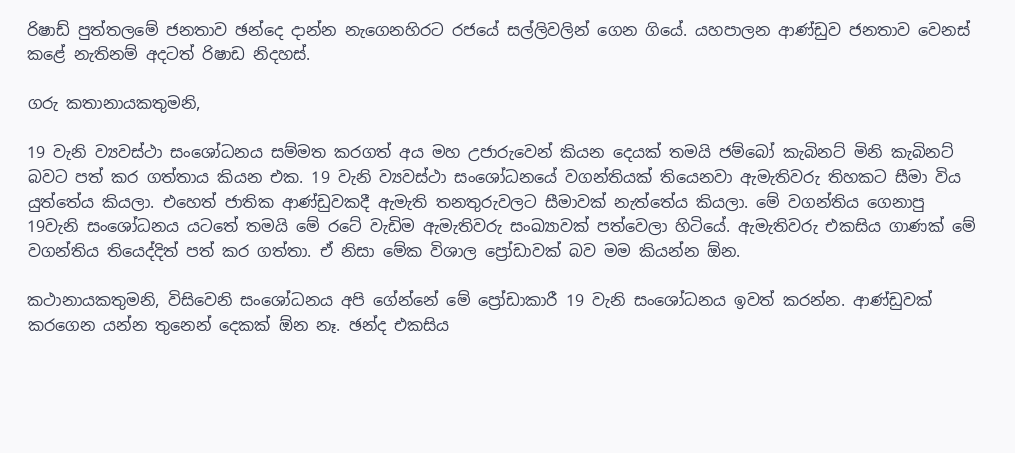රිෂාඩ් පුත්තලමේ ජනතාව ඡන්දෙ දාන්න නැගෙනහිරට රජයේ සල්ලිවලින් ගෙන ගියේ. යහපාලන ආණ්ඩුව ජනතාව වෙනස් කළේ නැතිනම් අදටත් රිෂාඩ නිදහස්.

ගරු කතානායකතුමනි,

19 වැනි ව්‍යවස්ථා සංශෝධනය සම්මත කරගත් අය මහ උජාරුවෙන් කියන දෙයක් තමයි ජම්බෝ කැබිනට් මිනි කැබිනට් බවට පත් කර ගත්තාය කියන එක. 19 වැනි ව්‍යවස්ථා සංශෝධනයේ වගන්තියක් තියෙනවා ඇමැතිවරු තිහකට සීමා විය යුත්තේය කියලා. එහෙත් ජාතික ආණ්ඩුවකදී ඇමැති තනතුරුවලට සීමාවක් නැත්තේය කියලා. මේ වගන්තිය ගෙනාපු 19වැනි සංශෝධනය යටතේ තමයි මේ රටේ වැඩිම ඇමැතිවරු සංඛ්‍යාවක් පත්වෙලා හිටියේ. ඇමැතිවරු එකසිය ගාණක් මේ වගන්තිය තියෙද්දිත් පත් කර ගත්තා. ඒ නිසා මේක විශාල ප්‍රෝඩාවක් බව මම කියන්න ඕන.

කථානායකතුමනි, විසිවෙනි සංශෝධනය අපි ගේන්නේ මේ ප්‍රෝඩාකාරී 19 වැනි සංශෝධනය ඉවත් කරන්න. ආණ්ඩුවක් කරගෙන යන්න තුනෙන් දෙකක් ඕන නෑ. ඡන්ද එකසිය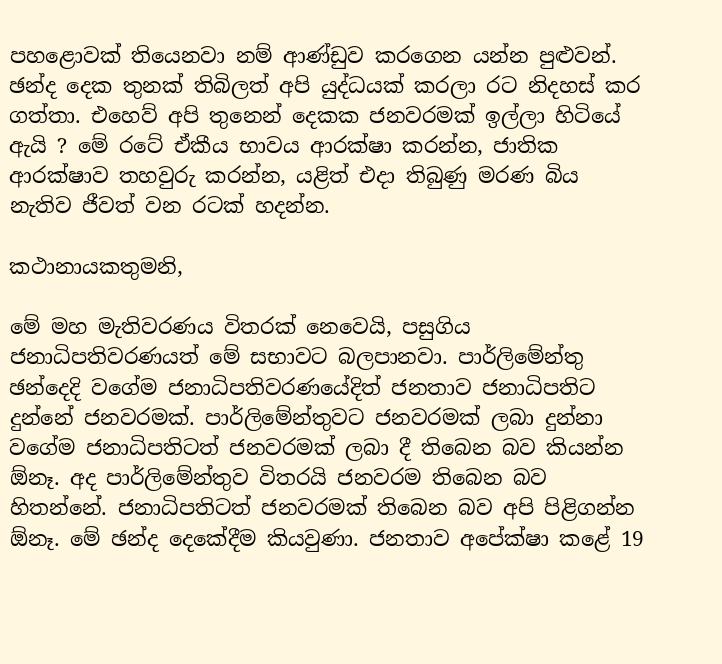පහළොවක් තියෙනවා නම් ආණ්ඩුව කරගෙන යන්න පුළුවන්. ඡන්ද දෙක තුනක් තිබිලත් අපි යුද්ධයක් කරලා රට නිදහස් කර ගත්තා. එහෙව් අපි තුනෙන් දෙකක ජනවරමක් ඉල්ලා හිටියේ ඇයි ? මේ රටේ ඒකීය භාවය ආරක්ෂා කරන්න, ජාතික ආරක්ෂාව තහවුරු කරන්න, යළිත් එදා තිබුණු මරණ බිය නැතිව ජීවත් වන රටක් හදන්න.

කථානායකතුමනි,

මේ මහ මැතිවරණය විතරක් නෙවෙයි, පසුගිය ජනාධිපතිවරණයත් මේ සභාවට බලපානවා. පාර්ලිමේන්තු ඡන්දෙදි වගේම ජනාධිපතිවරණයේදිත් ජනතාව ජනාධිපතිට දුන්නේ ජනවරමක්. පාර්ලිමේන්තුවට ජනවරමක් ලබා දුන්නා වගේම ජනාධිපතිටත් ජනවරමක් ලබා දී තිබෙන බව කියන්න ඕනෑ. අද පාර්ලිමේන්තුව විතරයි ජනවරම තිබෙන බව හිතන්නේ. ජනාධිපතිටත් ජනවරමක් තිබෙන බව අපි පිළිගන්න ඕනෑ. මේ ඡන්ද දෙකේදීම කියවුණා. ජනතාව අපේක්ෂා කළේ 19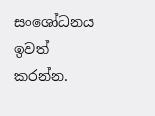සංශෝධනය ඉවත් කරන්න.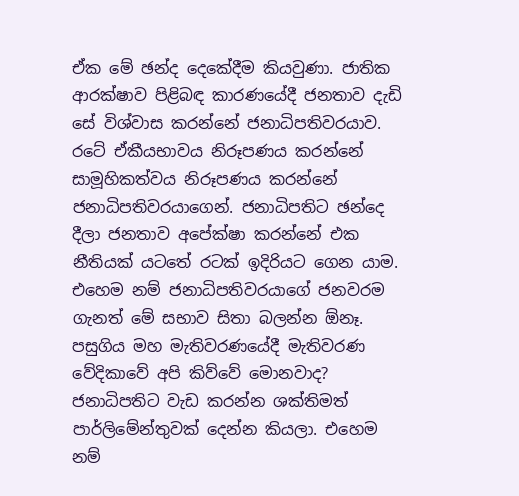ඒක මේ ඡන්ද දෙකේදීම කියවුණා. ජාතික ආරක්ෂාව පිළිබඳ කාරණයේදී ජනතාව දැඩි සේ විශ්වාස කරන්නේ ජනාධිපතිවරයාව. රටේ ඒකීයභාවය නිරූපණය කරන්නේ සාමූහිකත්වය නිරූපණය කරන්නේ ජනාධිපතිවරයාගෙන්. ජනාධිපතිට ඡන්දෙ දීලා ජනතාව අපේක්ෂා කරන්නේ එක නීතියක් යටතේ රටක් ඉදිරියට ගෙන යාම. එහෙම නම් ජනාධිපතිවරයාගේ ජනවරම ගැනත් මේ සභාව සිතා බලන්න ඕනෑ. පසුගිය මහ මැතිවරණයේදී මැතිවරණ වේදිකාවේ අපි කිව්වේ මොනවාද? ජනාධිපතිට වැඩ කරන්න ශක්තිමත් පාර්ලිමේන්තුවක් දෙන්න කියලා. එහෙම නම්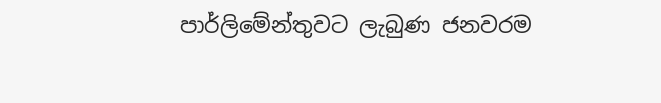පාර්ලිමේන්තුවට ලැබුණ ජනවරම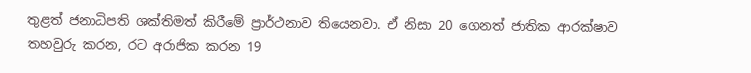තුළත් ජනාධිපති ශක්තිමත් කිරීමේ ප්‍රාර්ථනාව තියෙනවා. ඒ නිසා 20 ගෙනත් ජාතික ආරක්ෂාව තහවුරු කරන, රට අරාජික කරන 19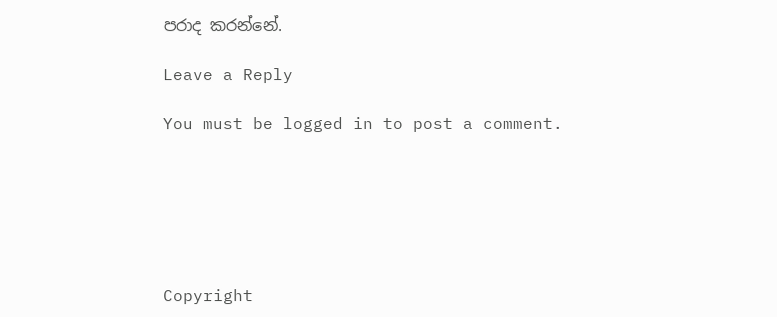පරාද කරන්නේ.

Leave a Reply

You must be logged in to post a comment.






Copyright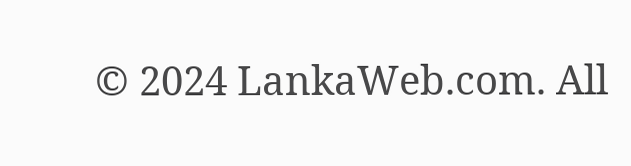© 2024 LankaWeb.com. All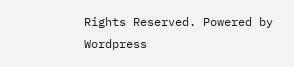Rights Reserved. Powered by Wordpress